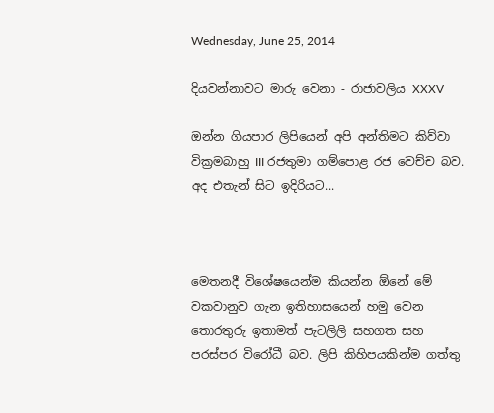Wednesday, June 25, 2014

දියවන්නාවට මාරු වෙනා - රාජාවලිය XXXV

ඔන්න ගියපාර ලිපියෙන් අපි අන්තිමට කිව්වා වික්‍රමබාහු III රජතුමා ගම්පොළ රජ වෙච්ච බව. අද එතැන් සිට ඉදිරියට...



මෙතනදී විශේෂයෙන්ම කියන්න ඕනේ මේ වකවානුව ගැන ඉතිහාසයෙන් හමු වෙන තොරතුරු ඉතාමත් පැටලිලි සහගත සහ පරස්පර විරෝධී බව. ලිපි කිහිපයකින්ම ගත්තු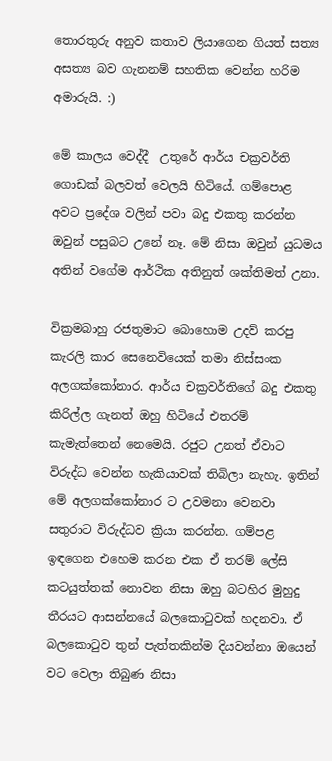තොරතුරු අනුව කතාව ලියාගෙන ගියත් සත්‍ය අසත්‍ය බව ගැනනම් සහතික වෙන්න හරිම අමාරුයි. :)

මේ කාලය වෙද්දී  උතුරේ ආර්ය චක්‍රවර්ති ගොඩක් බලවත් වෙලයි හිටියේ. ගම්පොළ අවට ප්‍රදේශ වලින් පවා බදු එකතු කරන්න ඔවුන් පසුබට උනේ නෑ. මේ නිසා ඔවුන් යුධමය අතින් වගේම ආර්ථික අතිනුත් ශක්තිමත් උනා.

වික්‍රමබාහු රජතුමාට බොහොම උදව් කරපු කැරලි කාර සෙනෙවියෙක් තමා නිස්සංක අලගක්කෝනාර. ආර්ය චක්‍රවර්තිගේ බදු එකතු කිරිල්ල ගැනත් ඔහු හිටියේ එතරම් කැමැත්තෙන් නෙමෙයි. රජුට උනත් ඒවාට විරුද්ධ වෙන්න හැකියාවක් තිබිලා නැහැ. ඉතින් මේ අලගක්කෝනාර ට උවමනා වෙනවා සතුරාට විරුද්ධව ක්‍රියා කරන්න. ගම්පළ ඉඳගෙන එහෙම කරන එක ඒ තරම් ලේසි කටයුත්තක් නොවන නිසා ඔහු බටහිර මුහුදු තීරයට ආසන්නයේ බලකොටුවක් හදනවා. ඒ බලකොටුව තුන් පැත්තකින්ම දියවන්නා ඔයෙන් වට වෙලා තිබුණ නිසා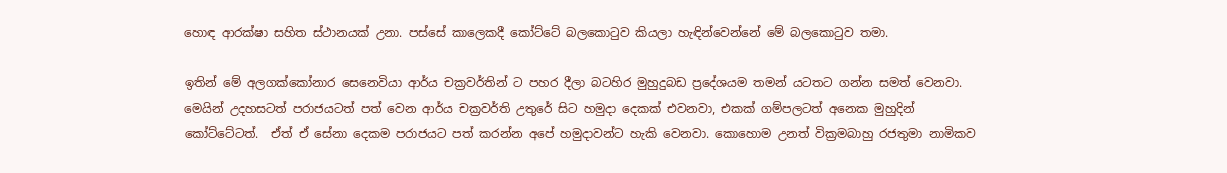හොඳ ආරක්ෂා සහිත ස්ථානයක් උනා. පස්සේ කාලෙකදී කෝට්ටේ බලකොටුව කියලා හැඳින්වෙන්නේ මේ බලකොටුව තමා.

ඉතින් මේ අලගක්කෝනාර සෙනෙවියා ආර්ය චක්‍රවර්තින් ට පහර දීලා බටහිර මුහුදුබඩ ප්‍රදේශයම තමන් යටතට ගන්න සමත් වෙනවා. මෙයින් උදහසටත් පරාජයටත් පත් වෙන ආර්ය චක්‍රවර්ති උතුරේ සිට හමුදා දෙකක් එවනවා, එකක් ගම්පලටත් අනෙක මුහුදින් කෝට්ටේටත්.  ඒත් ඒ සේනා දෙකම පරාජයට පත් කරන්න අපේ හමුදාවන්ට හැකි වෙනවා. කොහොම උනත් වික්‍රමබාහු රජතුමා නාමිකව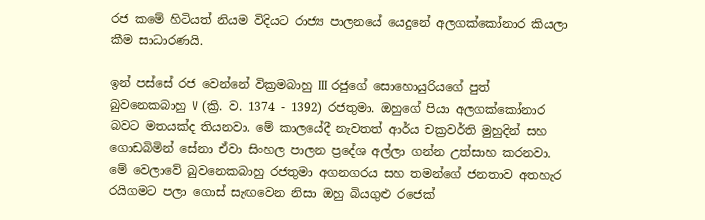රජ කමේ හිටියත් නියම විදියට රාජ්‍ය පාලනයේ යෙදුනේ අලගක්කෝනාර කියලා කීම සාධාරණයි.

ඉන් පස්සේ රජ වෙන්නේ වික්‍රමබාහු III රජුගේ සොහොයුරියගේ පුත් බුවනෙකබාහු V (ක්‍රි. ව. 1374 - 1392) රජතුමා. ඔහුගේ පියා අලගක්කෝනාර බවට මතයක්ද තියනවා. මේ කාලයේදී නැවතත් ආර්ය චක්‍රවර්ති මුහුදින් සහ ගොඩබිමින් සේනා ඒවා සිංහල පාලන ප්‍රදේශ අල්ලා ගන්න උත්සාහ කරනවා. මේ වෙලාවේ බුවනෙකබාහු රජතුමා අගනගරය සහ තමන්ගේ ජනතාව අතහැර රයිගමට පලා ගොස් සැඟවෙන නිසා ඔහු බියගුළු රජෙක්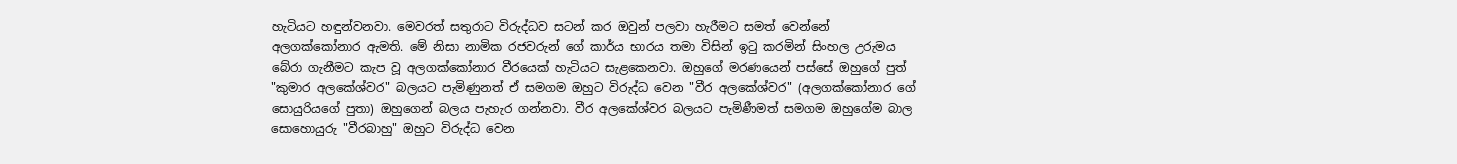හැටියට හඳුන්වනවා. මෙවරත් සතුරාට විරුද්ධව සටන් කර ඔවුන් පලවා හැරීමට සමත් වෙන්නේ අලගක්කෝනාර ඇමති. මේ නිසා නාමික රජවරුන් ගේ කාර්ය භාරය තමා විසින් ඉටු කරමින් සිංහල උරුමය බේරා ගැනීමට කැප වූ අලගක්කෝනාර වීරයෙක් හැටියට සැළකෙනවා. ඔහුගේ මරණයෙන් පස්සේ ඔහුගේ පුත් "කුමාර අලකේශ්වර" බලයට පැමිණුනත් ඒ සමගම ඔහුට විරුද්ධ වෙන "වීර අලකේශ්වර" (අලගක්කෝනාර ගේ සොයුරියගේ පුතා) ඔහුගෙන් බලය පැහැර ගන්නවා. වීර අලකේශ්වර බලයට පැමිණීමත් සමගම ඔහුගේම බාල සොහොයුරු "වීරබාහු" ඔහුට විරුද්ධ වෙන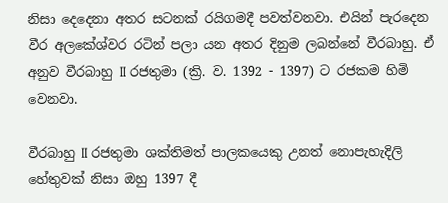නිසා දෙදෙනා අතර සටනක් රයිගමදී පවත්වනවා. එයින් පැරදෙන වීර අලකේශ්වර රටින් පලා යන අතර දිනුම ලබන්නේ වීරබාහු. ඒ අනුව වීරබාහු II රජතුමා (ක්‍රි. ව. 1392 - 1397) ට රජකම හිමි වෙනවා.

වීරබාහු II රජතුමා ශක්තිමත් පාලකයෙකු උනත් නොපැහැදිලි හේතුවක් නිසා ඔහු 1397 දී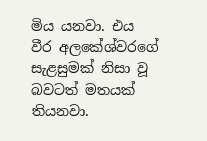මිය යනවා. එය වීර අලකේශ්වරගේ සැළසුමක් නිසා වූ බවටත් මතයක් තියනවා.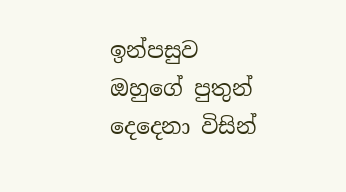ඉන්පසුව ඔහුගේ පුතුන් දෙදෙනා විසින්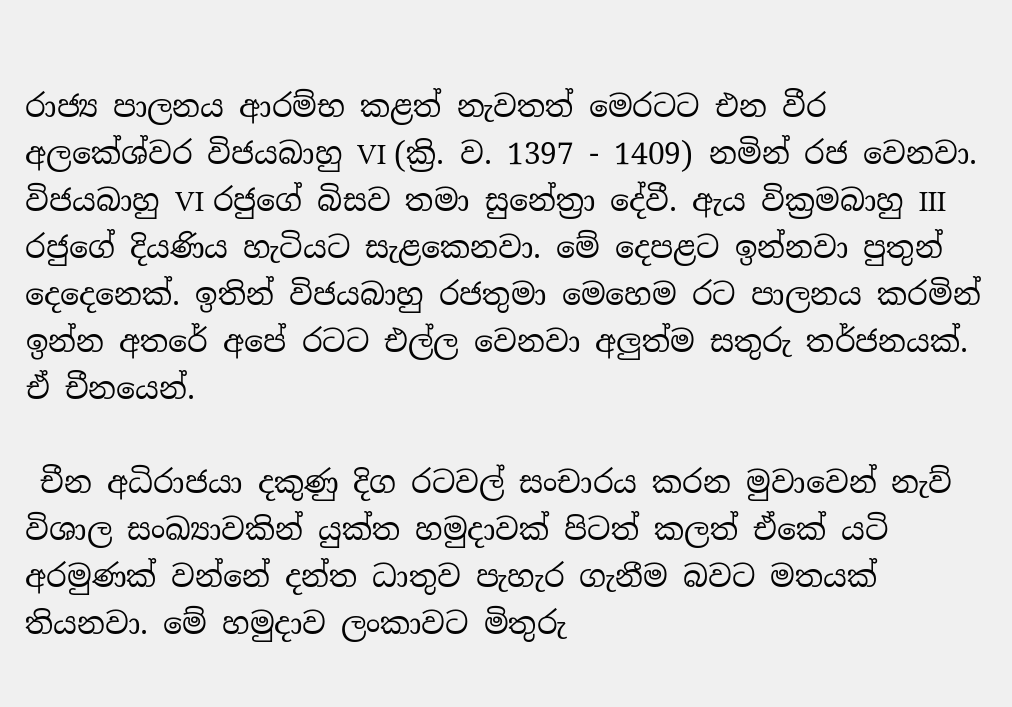රාජ්‍ය පාලනය ආරම්භ කළත් නැවතත් මෙරටට එන වීර අලකේශ්වර විජයබාහු VI (ක්‍රි. ව. 1397 - 1409) නමින් රජ වෙනවා. විජයබාහු VI රජුගේ බිසව තමා සුනේත්‍රා දේවී. ඇය වික්‍රමබාහු III රජුගේ දියණිය හැටියට සැළකෙනවා. මේ දෙපළට ඉන්නවා පුතුන් දෙදෙනෙක්. ඉතින් විජයබාහු රජතුමා මෙහෙම රට පාලනය කරමින් ඉන්න අතරේ අපේ රටට එල්ල වෙනවා අලුත්ම සතුරු තර්ජනයක්. ඒ චීනයෙන්.

 චීන අධිරාජයා දකුණු දිග රටවල් සංචාරය කරන මුවාවෙන් නැව් විශාල සංඛ්‍යාවකින් යුක්ත හමුදාවක් පිටත් කලත් ඒකේ යටි අරමුණක් වන්නේ දන්ත ධාතුව පැහැර ගැනීම බවට මතයක් තියනවා. මේ හමුදාව ලංකාවට මිතුරු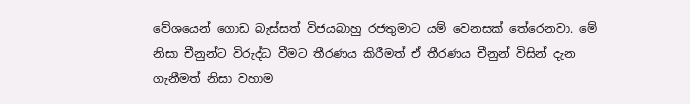වේශයෙන් ගොඩ බැස්සත් විජයබාහු රජතුමාට යම් වෙනසක් තේරෙනවා. මේ නිසා චීනුන්ට විරුද්ධ වීමට තීරණය කිරීමත් ඒ තීරණය චීනුන් විසින් දැන ගැනීමත් නිසා වහාම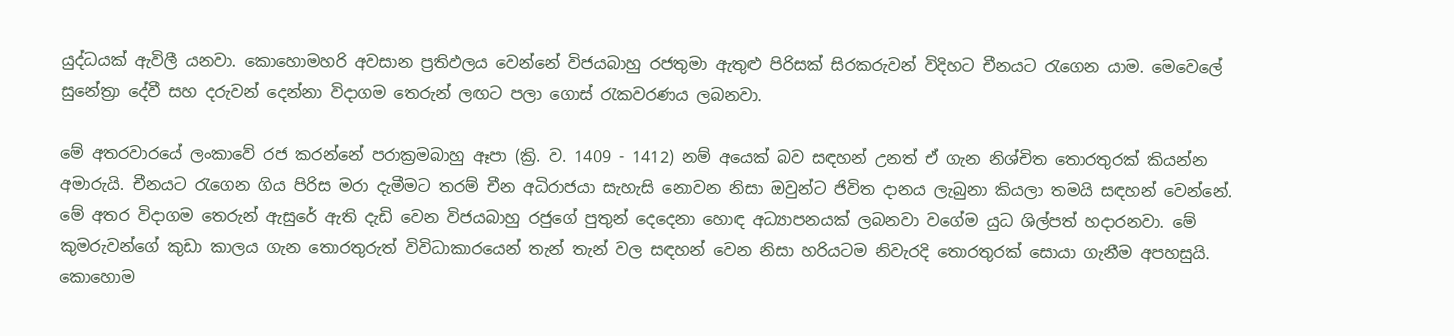යුද්ධයක් ඇවිලී යනවා. කොහොමහරි අවසාන ප්‍රතිඵලය වෙන්නේ විජයබාහු රජතුමා ඇතුළු පිරිසක් සිරකරුවන් විදිහට චීනයට රැගෙන යාම. මෙවෙලේ සුනේත්‍රා දේවී සහ දරුවන් දෙන්නා විදාගම තෙරුන් ලඟට පලා ගොස් රැකවරණය ලබනවා.

මේ අතරවාරයේ ලංකාවේ රජ කරන්නේ පරාක්‍රමබාහු ඈපා (ක්‍රි. ව. 1409 - 1412) නම් අයෙක් බව සඳහන් උනත් ඒ ගැන නිශ්චිත තොරතුරක් කියන්න අමාරුයි. චීනයට රැගෙන ගිය පිරිස මරා දැමීමට තරම් චීන අධිරාජයා සැහැසි නොවන නිසා ඔවුන්ට ජිවිත දානය ලැබුනා කියලා තමයි සඳහන් වෙන්නේ. මේ අතර විදාගම තෙරුන් ඇසුරේ ඇති දැඩි වෙන විජයබාහු රජුගේ පුතුන් දෙදෙනා හොඳ අධ්‍යාපනයක් ලබනවා වගේම යුධ ශිල්පත් හදාරනවා. මේ කුමරුවන්ගේ කුඩා කාලය ගැන තොරතුරුත් විවිධාකාරයෙන් තැන් තැන් වල සඳහන් වෙන නිසා හරියටම නිවැරදි තොරතුරක් සොයා ගැනීම අපහසුයි. කොහොම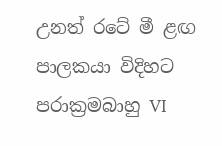උනත් රටේ මී ළඟ පාලකයා විදිහට පරාක්‍රමබාහු VI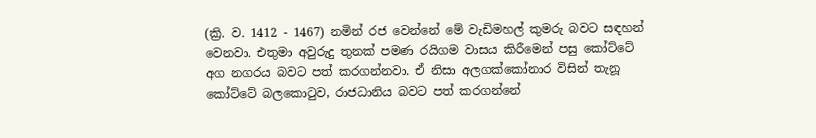(ක්‍රි. ව. 1412 - 1467) නමින් රජ වෙන්නේ මේ වැඩිමහල් කුමරු බවට සඳහන් වෙනවා. එතුමා අවුරුදු තුනක් පමණ රයිගම වාසය කිරීමෙන් පසු කෝට්ටේ අග නගරය බවට පත් කරගන්නවා. ඒ නිසා අලගක්කෝනාර විසින් තැනූ කෝට්ටේ බලකොටුව, රාජධානිය බවට පත් කරගන්නේ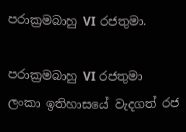පරාක්‍රමබාහු VI රජතුමා.

පරාක්‍රමබාහු VI රජතුමා ලංකා ඉතිහාසයේ වැදගත් රජ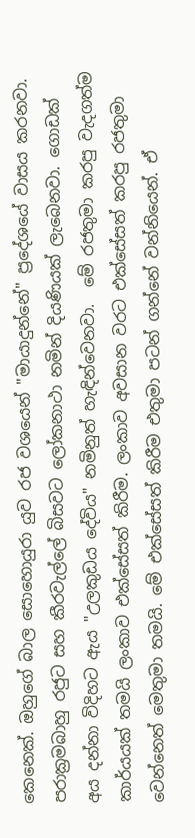කෙනෙක්. ඔහුගේ බාල සොහොයුරා යුව රජ වශයෙන් "මායාදුන්නේ" ප්‍රදේශයේ වාසය කරනවා. පරාක්‍රමබාහු රජුට සහ කීරවැල්ලේ බිසවට ලෝකනාථා නමින් දියණියක් ලැබෙනවා. ගොඩක් අය දන්නා විදිහට ඇය "උලකුඩය දේවිය" නමිනුත් හැඳින්වෙනවා.  මේ රජතුමා කරපු වැදගත්ම කාර්යයක් තමයි ලංකාව එක්සේසත් කිරීම. ලංකාව අවසාන වරට එක්සේසත් කරපු රජතුමා වෙන්නෙත් මෙතුමා තමයි. මේ එක්සේසත් කිරීම එතුමා පටන් ගන්නේ වන්නියෙන්. ඒ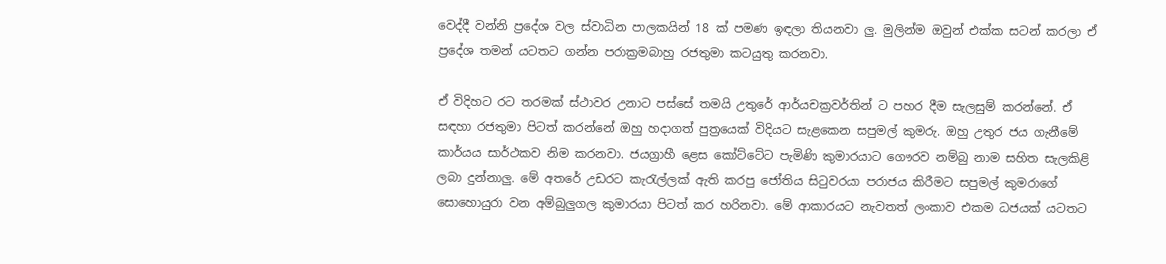වෙද්දී වන්නි ප්‍රදේශ වල ස්වාධින පාලකයින් 18 ක් පමණ ඉඳලා තියනවා ලු. මුලින්ම ඔවුන් එක්ක සටන් කරලා ඒ ප්‍රදේශ තමන් යටතට ගන්න පරාක්‍රමබාහු රජතුමා කටයුතු කරනවා.

ඒ විදිහට රට තරමක් ස්ථාවර උනාට පස්සේ තමයි උතුරේ ආර්යචක්‍රවර්තින් ට පහර දීම සැලසුම් කරන්නේ. ඒ සඳහා රජතුමා පිටත් කරන්නේ ඔහු හදාගත් පුත්‍රයෙක් විදියට සැළකෙන සපුමල් කුමරු. ඔහු උතුර ජය ගැනීමේ කාර්යය සාර්ථකව නිම කරනවා. ජයග්‍රාහී ළෙස කෝට්ටේට පැමිණි කුමාරයාට ගෞරව නම්බු නාම සහිත සැලකිළි ලබා දුන්නාලු. මේ අතරේ උඩරට කැරැල්ලක් ඇති කරපු ජෝතිය සිටුවරයා පරාජය කිරීමට සපුමල් කුමරාගේ සොහොයුරා වන අම්බුලුගල කුමාරයා පිටත් කර හරිනවා. මේ ආකාරයට නැවතත් ලංකාව එකම ධජයක් යටතට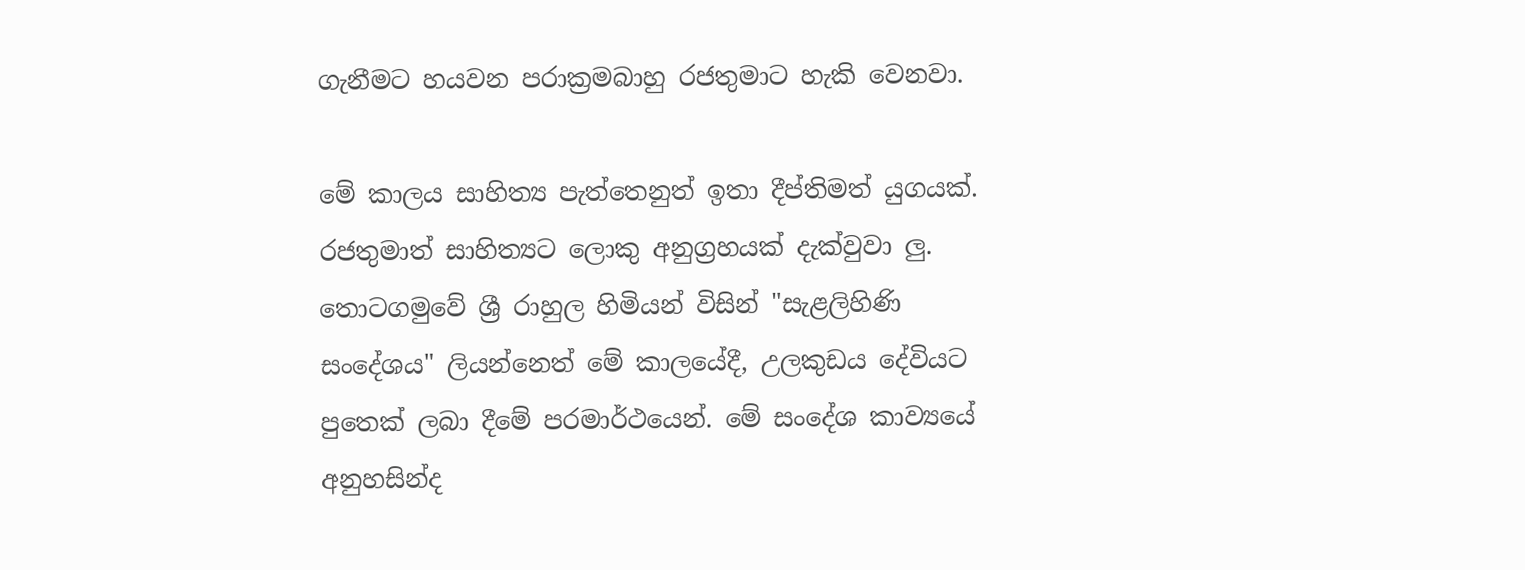ගැනීමට හයවන පරාක්‍රමබාහු රජතුමාට හැකි වෙනවා.

මේ කාලය සාහිත්‍ය පැත්තෙනුත් ඉතා දීප්තිමත් යුගයක්. රජතුමාත් සාහිත්‍යට ලොකු අනුග්‍රහයක් දැක්වුවා ලු. තොටගමුවේ ශ්‍රී රාහුල හිමියන් විසින් "සැළලිහිණි සංදේශය" ලියන්නෙත් මේ කාලයේදී, උලකුඩය දේවියට පුතෙක් ලබා දීමේ පරමාර්ථයෙන්. මේ සංදේශ කාව්‍යයේ අනුහසින්ද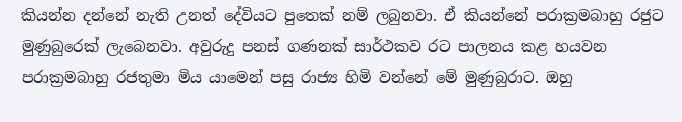කියන්න දන්නේ නැති උනත් දේවියට පුතෙක් නම් ලබුනවා. ඒ කියන්නේ පරාක්‍රමබාහු රජුට මුණුබුරෙක් ලැබෙනවා. අවුරුදු පනස් ගණනක් සාර්ථකව රට පාලනය කළ හයවන පරාක්‍රමබාහු රජතුමා මිය යාමෙන් පසු රාජ්‍ය හිමි වන්නේ මේ මුණුබුරාට. ඔහු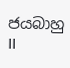ජයබාහු II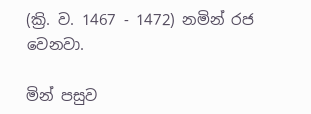(ක්‍රි. ව. 1467 - 1472) නමින් රජ වෙනවා.

මින් පසුව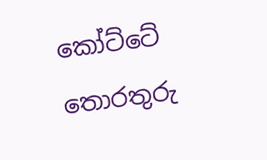කෝට්ටේ තොරතුරු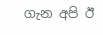ගැන අපි ඊ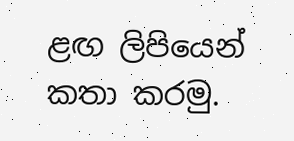ළඟ ලිපියෙන් කතා කරමු.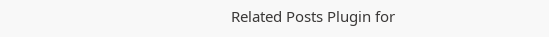Related Posts Plugin for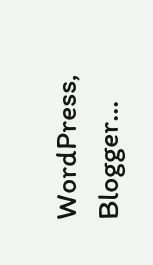WordPress, Blogger...